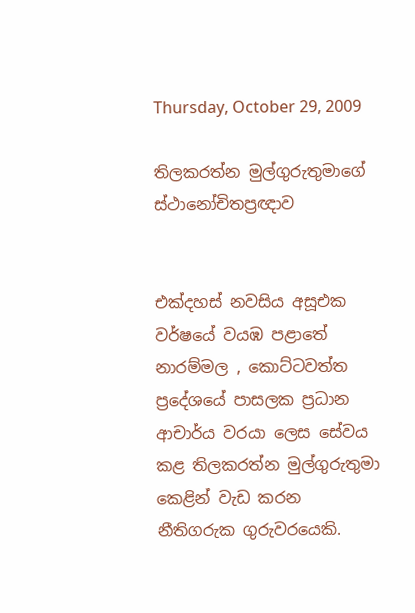Thursday, October 29, 2009

තිලකරත්න මුල්ගුරුතුමාගේ ස්ථානෝචිතප්‍රඥාව


එක්දහස් නවසිය අසූඑක වර්ෂයේ වයඹ පළාතේ නාරම්මල , කොට්ටවත්ත ප්‍රදේශයේ පාසලක ප්‍රධාන ආචාර්ය වරයා ලෙස සේවය කළ තිලකරත්න මුල්ගුරුතුමා කෙළින් වැඩ කරන නීතිගරුක ගුරුවරයෙකි.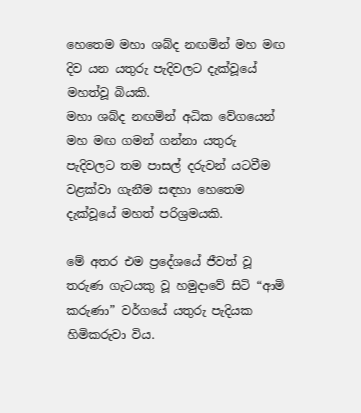හෙතෙම මහා ශබ්ද නඟමින් මහ මඟ දිව යන යතුරු පැදිවලට දැක්වූයේ මහත්වූ බියකි.
මහා ශබ්ද නඟමින් අධික වේගයෙන් මහ මඟ ගමන් ගන්නා යතුරු පැදිවලට තම පාසල් දරුවන් යටවීම වළක්වා ගැනීම සඳහා හෙතෙම දැක්වූයේ මහත් පරිශ්‍රමයකි.

මේ අතර එම ප්‍රදේශයේ ජීවත් වූ තරුණ ගැටයකු වූ හමුදාවේ සිටි “ආමි කරුණා” වර්ගයේ යතුරු පැදියක හිමිකරුවා විය.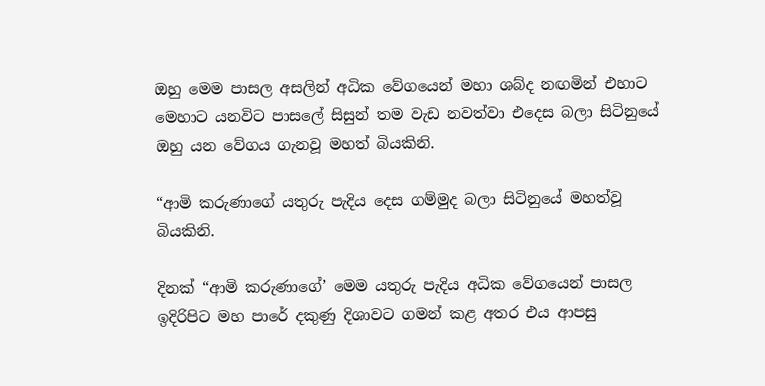ඔහු මෙම පාසල අසලින් අධික වේගයෙන් මහා ශබ්ද නඟමින් එහාට මෙහාට යනවිට පාසලේ සිසුන් තම වැඩ නවත්වා එදෙස බලා සිටිනුයේ ඔහු යන වේගය ගැනවූ මහත් බියකිනි.

“ආමි කරුණාගේ යතුරු පැදිය දෙස ගම්මුද බලා සිටිනුයේ මහත්වූ බියකිනි.

දිනක් “ආමි කරුණාගේ’ මෙම යතුරු පැදිය අධික වේගයෙන් පාසල ඉදිරිපිට මහ පාරේ දකුණු දිශාවට ගමන් කළ අතර එය ආපසු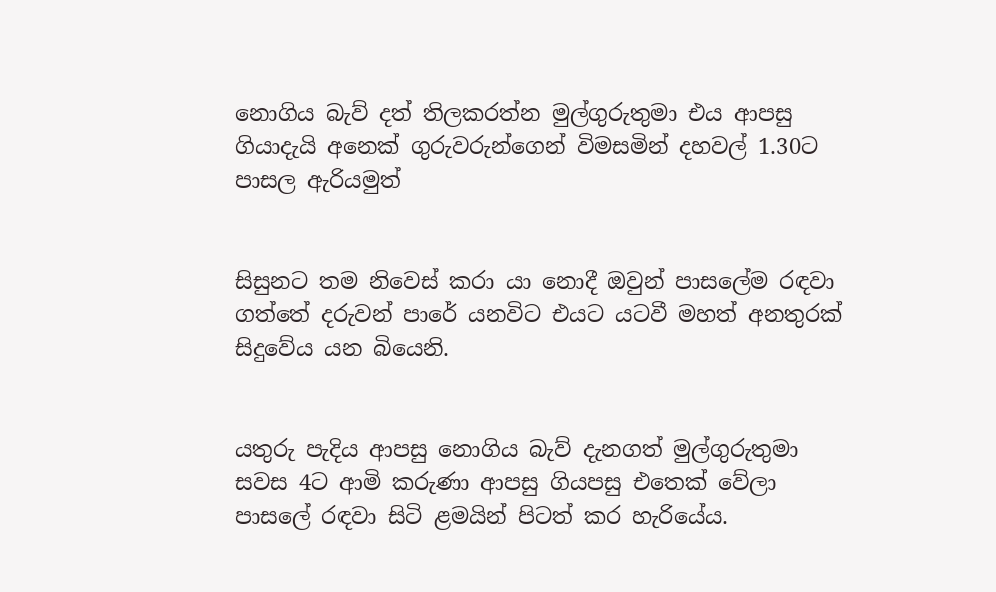නොගිය බැව් දත් තිලකරත්න මුල්ගුරුතුමා එය ආපසු ගියාදැයි අනෙක් ගුරුවරුන්ගෙන් විමසමින් දහවල් 1.30ට පාසල ඇරියමුත්


සිසුනට තම නිවෙස් කරා යා නොදී ඔවුන් පාසලේම රඳවා ගත්තේ දරුවන් පාරේ යනවිට එයට යටවී මහත් අනතුරක් සිදුවේය යන බියෙනි.


යතුරු පැදිය ආපසු නොගිය බැව් දැනගත් මුල්ගුරුතුමා සවස 4ට ආමි කරුණා ආපසු ගියපසු එතෙක් වේලා පාසලේ රඳවා සිටි ළමයින් පිටත් කර හැරියේය.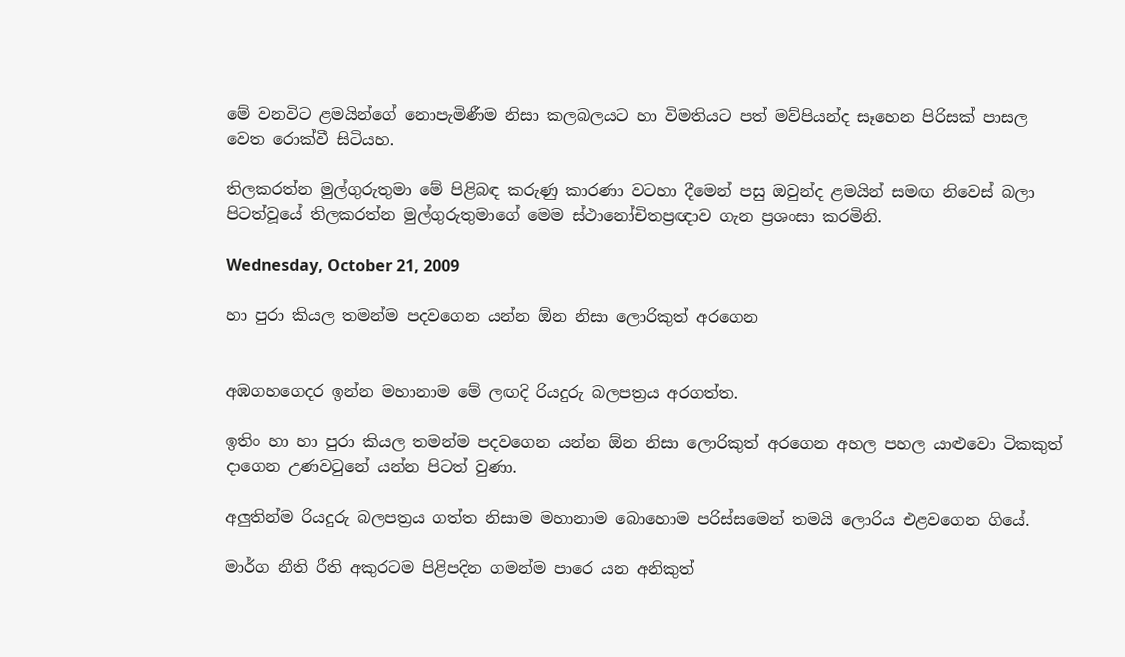මේ වනවිට ළමයින්ගේ නොපැමිණීම නිසා කලබලයට හා විමතියට පත් මව්පියන්ද සෑහෙන පිරිසක් පාසල වෙත රොක්වී සිටියහ.

තිලකරත්න මුල්ගුරුතුමා මේ පිළිබඳ කරුණු කාරණා වටහා දීමෙන් පසු ඔවුන්ද ළමයින් සමඟ නිවෙස් බලා පිටත්වූයේ තිලකරත්න මුල්ගුරුතුමාගේ මෙම ස්ථානෝචිතප්‍රඥාව ගැන ප්‍රශංසා කරමිනි.

Wednesday, October 21, 2009

හා පුරා කියල තමන්ම පදවගෙන යන්න ඕන නිසා ලොරිකුත් අරගෙන


අඹගහගෙදර ඉන්න මහානාම මේ ලඟදි රියදුරු බලපත්‍රය අරගත්ත.

ඉතිං හා හා පුරා කියල තමන්ම පදවගෙන යන්න ඕන නිසා ලොරිකුත් අරගෙන අහල පහල යාළුවො ටිකකුත් දාගෙන උණවටුනේ යන්න පිටත් වුණා.

අලුතින්ම රියදුරු බලපත්‍රය ගත්ත නිසාම මහානාම බොහොම පරිස්සමෙන් තමයි ලොරිය එළවගෙන ගියේ.

මාර්ග නීති රීති අකුරටම පිළිපදින ගමන්ම පාරෙ යන අනිකුත්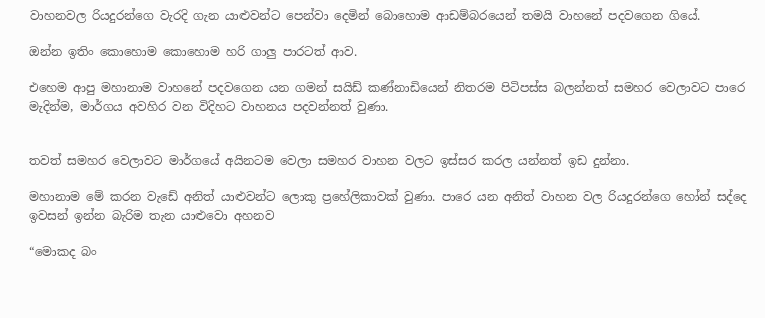වාහනවල රියදුරන්ගෙ වැරදි ගැන යාළුවන්ට පෙන්වා දෙමින් බොහොම ආඩම්බරයෙන් තමයි වාහනේ පදවගෙන ගියේ.

ඔන්න ඉතිං කොහොම කොහොම හරි ගාලු පාරටත් ආව.

එහෙම ආපු මහානාම වාහනේ පදවගෙන යන ගමන් සයිඩ් කණ්නාඩියෙන් නිතරම පිටිපස්ස බලන්නත් සමහර වෙලාවට පාරෙ මැදින්ම, මාර්ගය අවහිර වන විදිහට වාහනය පදවන්නත් වුණා.


තවත් සමහර වෙලාවට මාර්ගයේ අයිනටම වෙලා සමහර වාහන වලට ඉස්සර කරල යන්නත් ඉඩ දුන්නා.

මහානාම මේ කරන වැඩේ අනිත් යාළුවන්ට ලොකු ප්‍රහේලිකාවක් වුණා. පාරෙ යන අනිත් වාහන වල රියදුරන්ගෙ හෝන් සද්දෙ ඉවසන් ඉන්න බැරිම තැන යාළුවො අහනව

“මොකද බං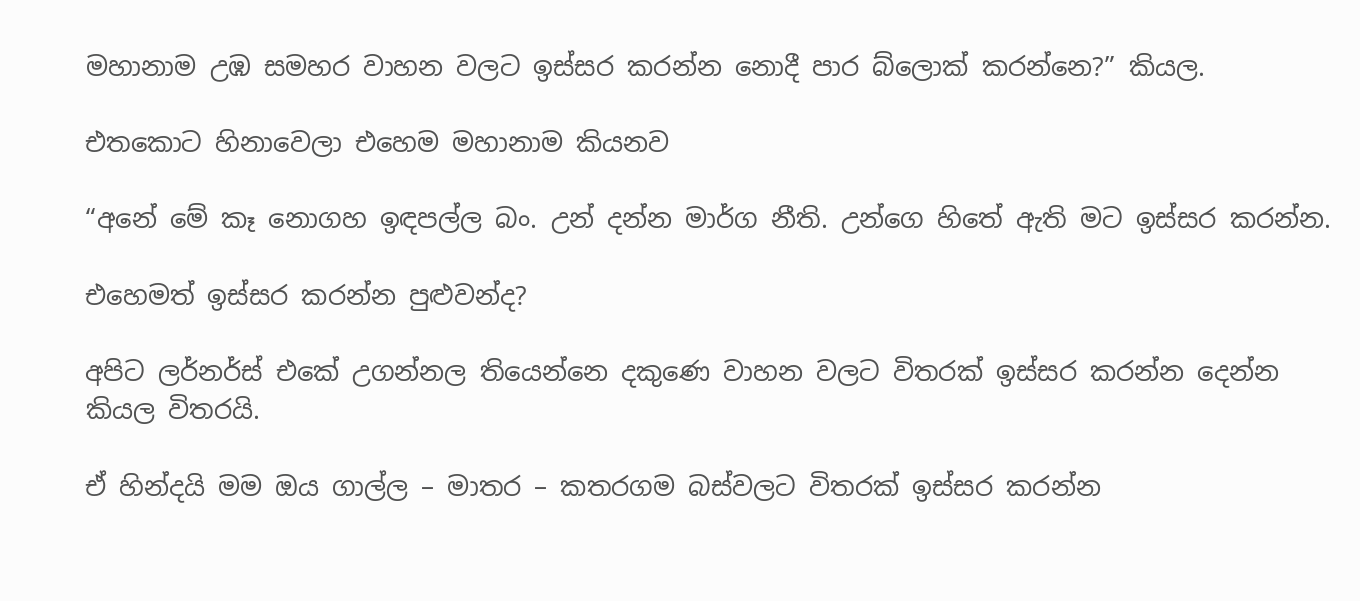මහානාම උඹ සමහර වාහන වලට ඉස්සර කරන්න නොදී පාර බ්ලොක් කරන්නෙ?” කියල.

එතකොට හිනාවෙලා එහෙම මහානාම කියනව

“අනේ මේ කෑ නොගහ ඉඳපල්ල බං. උන් දන්න මාර්ග නීති. උන්ගෙ හිතේ ඇති මට ඉස්සර කරන්න.

එහෙමත් ඉස්සර කරන්න පුළුවන්ද?

අපිට ලර්නර්ස් එකේ උගන්නල තියෙන්නෙ දකුණෙ වාහන වලට විතරක් ඉස්සර කරන්න දෙන්න කියල විතරයි.

ඒ හින්දයි මම ඔය ගාල්ල – මාතර – කතරගම බස්වලට විතරක් ඉස්සර කරන්න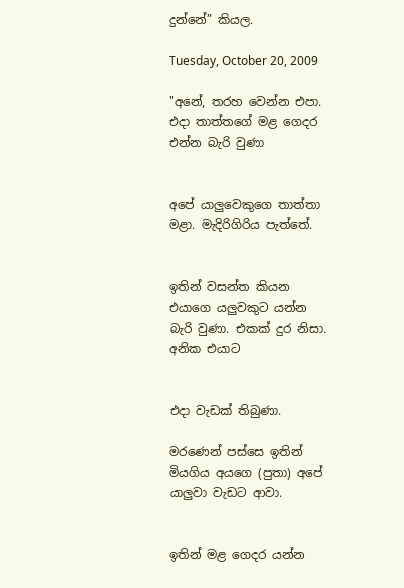දුන්නේ” කියල.

Tuesday, October 20, 2009

"අනේ, තරහ වෙන්න එපා. එදා තාත්තගේ මළ ගෙදර එන්න බැරි වුණා


අපේ යාලුවෙකුගෙ තාත්තා මළා. මැදිරිගිරිය පැත්තේ.


ඉතින් වසන්ත කියන එයාගෙ යලුවකුට යන්න බැරි වුණා. එකක් දුර නිසා. අනික එයාට


එදා වැඩක් තිබුණා.

මරණෙන් පස්සෙ ඉතින් මියගිය අයගෙ (පුතා) අපේ යාලුවා වැඩට ආවා.


ඉතින් මළ ගෙදර යන්න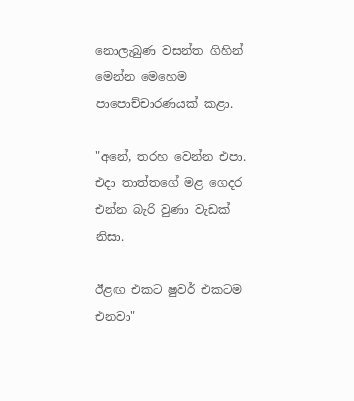නොලැබුණ වසන්ත ගිහින් මෙන්න මෙහෙම පාපොච්චාරණයක් කළා.

"අනේ, තරහ වෙන්න එපා. එදා තාත්තගේ මළ ගෙදර එන්න බැරි වුණා වැඩක් නිසා.

ඊළඟ එකට ෂුවර් එකටම එනවා"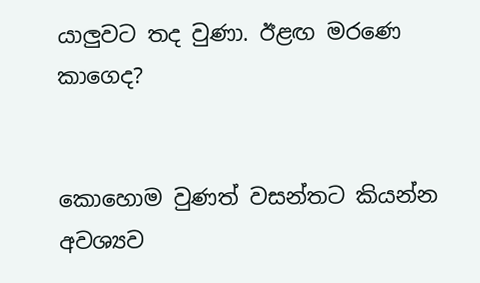යාලුවට තද වුණා. ඊළඟ මරණෙ කාගෙද?


කොහොම වුණත් වසන්තට කියන්න අවශ්‍යව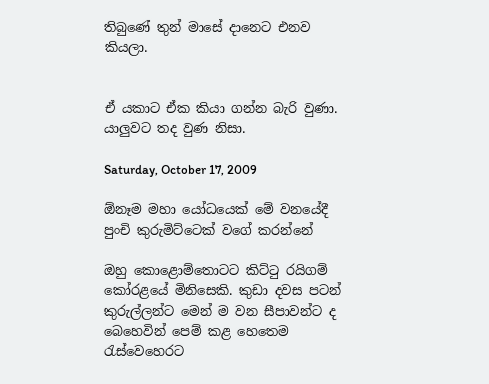තිබුණේ තුන් මාසේ දානෙට එනව කියලා.


ඒ යකාට ඒක කියා ගන්න බැරි වුණා.
යාලුවට තද වුණ නිසා.

Saturday, October 17, 2009

ඕනෑම මහා යෝධයෙක් මේ වනයේදී පුංචි කුරුමිට්ටෙක් වගේ කරන්නේ

ඔහු කොළොම්තොටට කිට්ටු රයිගම් කෝරළයේ මිනිසෙකි. කුඩා දවස පටන් කුරුල්ලන්ට මෙන් ම වන සීපාවන්ට ද බෙහෙවින් පෙම් කළ හෙතෙම රැස්වෙහෙරට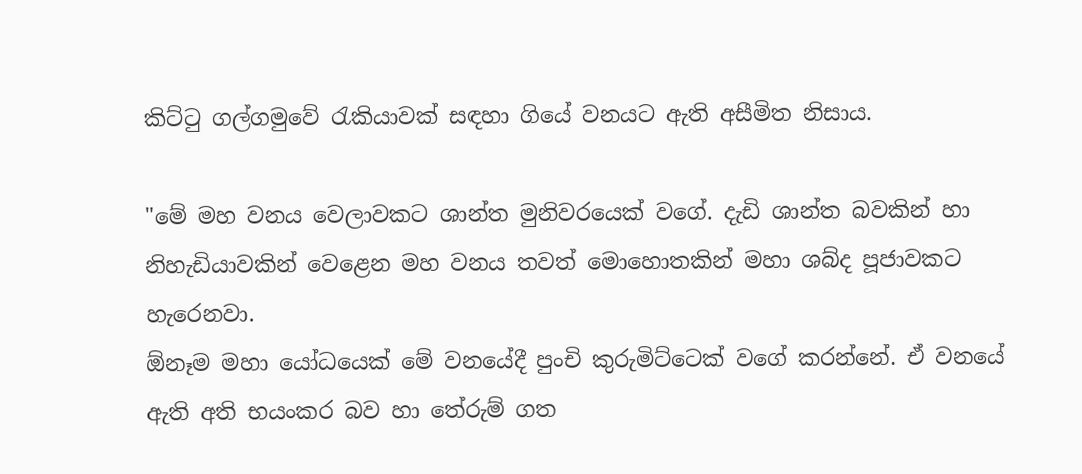කිට්ටු ගල්ගමුවේ රැකියාවක් සඳහා ගියේ වනයට ඇති අසීමිත නිසාය.

"මේ මහ වනය වෙලාවකට ශාන්ත මුනිවරයෙක් වගේ. දැඩි ශාන්ත බවකින් හා නිහැඩියාවකින් වෙළෙන මහ වනය තවත් මොහොතකින් මහා ශබ්ද පූජාවකට හැරෙනවා.
ඕනෑම මහා යෝධයෙක් මේ වනයේදී පුංචි කුරුමිට්ටෙක් වගේ කරන්නේ. ඒ වනයේ ඇති අති භයංකර බව හා තේරුම් ගත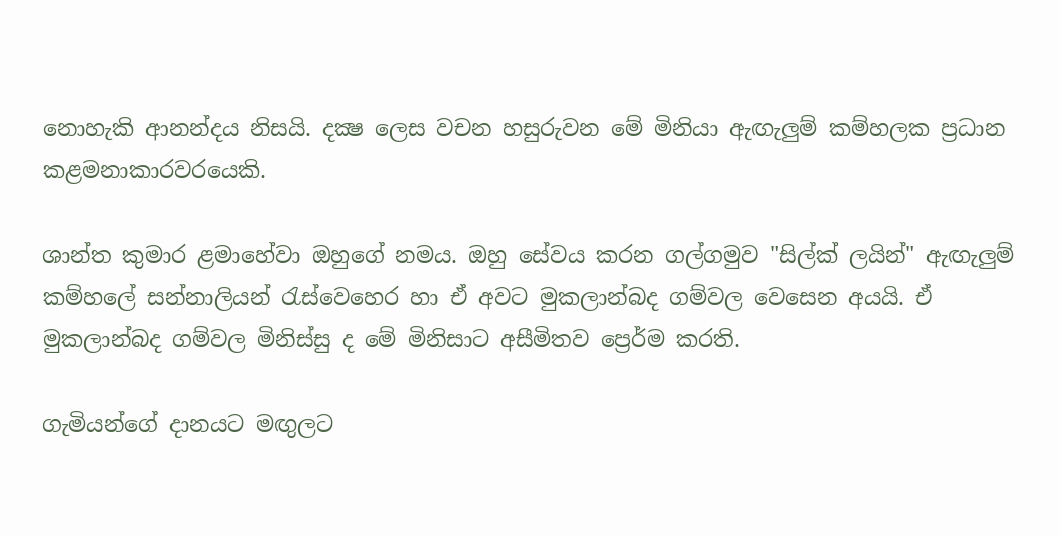නොහැකි ආනන්දය නිසයි. දක්‍ෂ ලෙස වචන හසුරුවන මේ මිනියා ඇඟැලුම් කම්හලක ප්‍රධාන කළමනාකාරවරයෙකි.

ශාන්ත කුමාර ළමාහේවා ඔහුගේ නමය. ඔහු සේවය කරන ගල්ගමුව "සිල්ක් ලයින්" ඇඟැලුම් කම්හලේ සන්නාලියන් රැස්වෙහෙර හා ඒ අවට මුකලාන්බද ගම්වල වෙසෙන අයයි. ඒ මුකලාන්බද ගම්වල මිනිස්සු ද මේ මිනිසාට අසීමිතව ප්‍රෙර්ම කරති.

ගැමියන්ගේ දානයට මඟුලට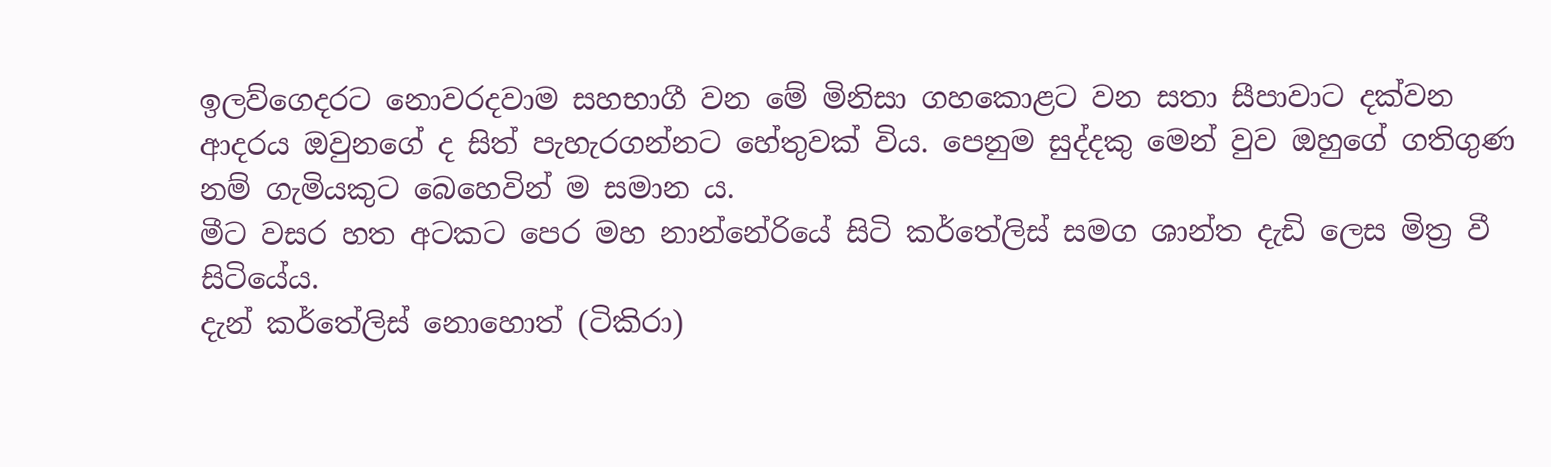ඉලව්ගෙදරට නොවරදවාම සහභාගී වන මේ මිනිසා ගහකොළට වන සතා සීපාවාට දක්වන ආදරය ඔවුනගේ ද සිත් පැහැරගන්නට හේතුවක් විය. පෙනුම සුද්දකු මෙන් වුව ඔහුගේ ගතිගුණ නම් ගැමියකුට බෙහෙවින් ම සමාන ය.
මීට වසර හත අටකට පෙර මහ නාන්නේරියේ සිටි කර්තේලිස් සමග ශාන්ත දැඩි ලෙස මිත්‍ර වී සිටියේය.
දැන් කර්තේලිස් නොහොත් (ටිකිරා)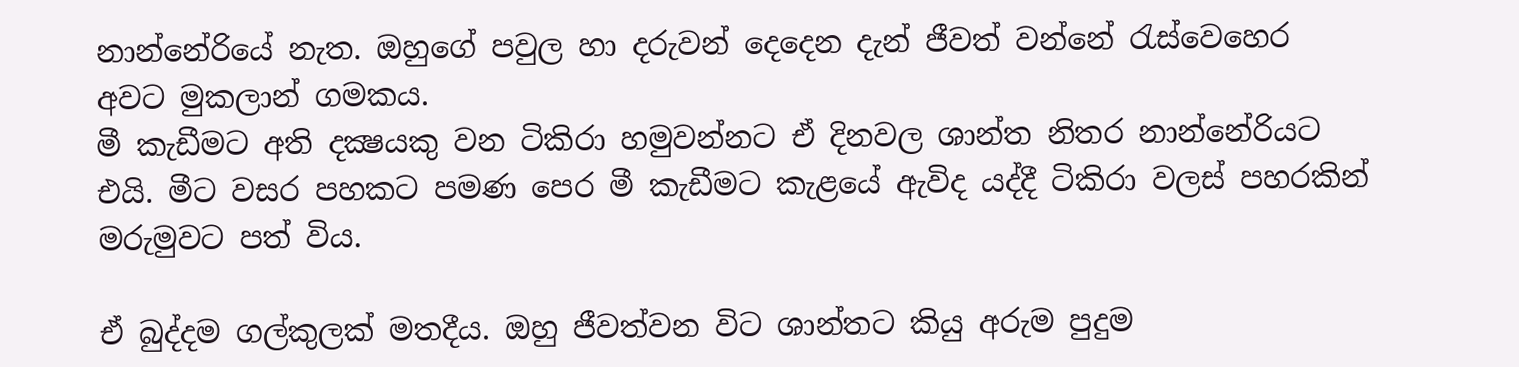නාන්නේරියේ නැත. ඔහුගේ පවුල හා දරුවන් දෙදෙන දැන් ජීවත් වන්නේ රැස්වෙහෙර අවට මුකලාන් ගමකය.
මී කැඩීමට අති දක්‍ෂයකු වන ටිකිරා හමුවන්නට ඒ දිනවල ශාන්ත නිතර නාන්නේරියට එයි. මීට වසර පහකට පමණ පෙර මී කැඩීමට කැළයේ ඇවිද යද්දී ටිකිරා වලස් පහරකින් මරුමුවට පත් විය.

ඒ බුද්දම ගල්කුලක් මතදීය. ඔහු ජීවත්වන විට ශාන්තට කියු අරුම පුදුම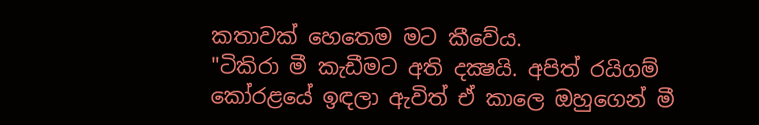කතාවක් හෙතෙම මට කීවේය.
"ටිකිරා මී කැඩීමට අති දක්‍ෂයි. අපිත් රයිගම් කෝරළයේ ඉඳලා ඇවිත් ඒ කාලෙ ඔහුගෙන් මී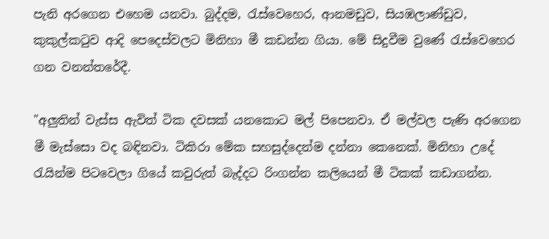පැනි අරගෙන එහෙම යනවා. බුද්දම, රැස්වෙහෙර, ආනමඩුව, සියඹලාණ්ඩුව, කුකුල්කටුව ආදි පෙදෙස්වලට මිනිහා මී කඩන්න ගියා. මේ සිදුවීම වුණේ රැස්වෙහෙර ගන වනන්තරේදී.

"අලුතින් වැස්ස ඇවිත් ටික දවසක් යනකොට මල් පිපෙනවා. ඒ මල්වල පැණි අරගෙන මී මැස්සො වද බඳිනවා. ටිකිරා මේක සහසුද්දෙන්ම දන්නා කෙනෙක්. මිනිහා උදේ රැයින්ම පිටවෙලා ගියේ කවුරුත් බැද්දට රිංගන්න කලියෙන් මී ටිකක් කඩාගන්න.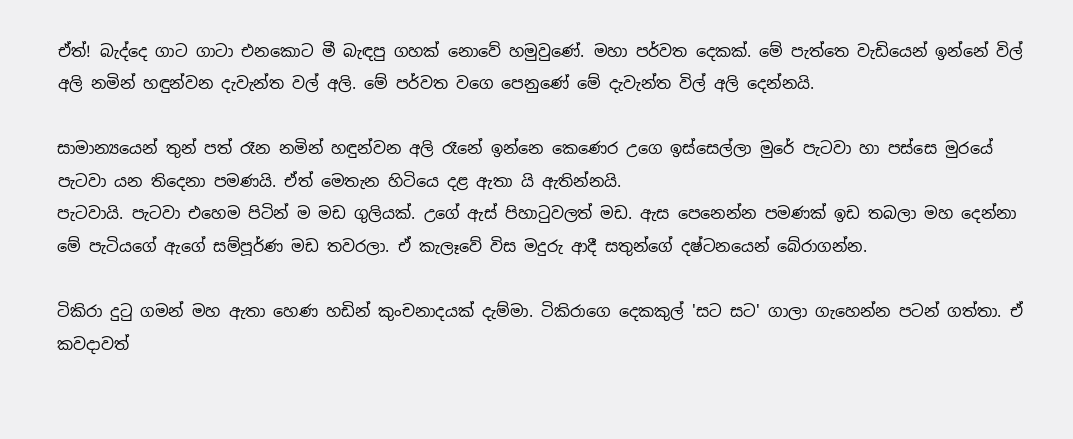ඒත්! බැද්දෙ ගාට ගාටා එනකොට මී බැඳපු ගහක් නොවේ හමුවුණේ. මහා පර්වත දෙකක්. මේ පැත්තෙ වැඩියෙන් ඉන්නේ විල් අලි නමින් හඳුන්වන දැවැන්ත වල් අලි. මේ පර්වත වගෙ පෙනුණේ මේ දැවැන්ත විල් අලි දෙන්නයි.

සාමාන්‍යයෙන් තුන් පත් රෑන නමින් හඳුන්වන අලි රෑනේ ඉන්නෙ කෙණෙර උගෙ ඉස්සෙල්ලා මුරේ පැටවා හා පස්සෙ මුරයේ පැටවා යන තිදෙනා පමණයි. ඒත් මෙතැන හිටියෙ දළ ඇතා යි ඇතින්නයි.
පැටවායි. පැටවා එහෙම පිටින් ම මඩ ගුලියක්. උගේ ඇස් පිහාටුවලත් මඩ. ඇස පෙනෙන්න පමණක් ඉඩ තබලා මහ දෙන්නා මේ පැටියගේ ඇගේ සම්පූර්ණ මඩ තවරලා. ඒ කැලෑවේ විස මදුරු ආදී සතුන්ගේ දෂ්ටනයෙන් බේරාගන්න.

ටිකිරා දුටු ගමන් මහ ඇතා හෙණ හඩින් කුංචනාදයක් දැම්මා. ටිකිරාගෙ දෙකකුල් 'සට සට' ගාලා ගැහෙන්න පටන් ගත්තා. ඒ කවදාවත්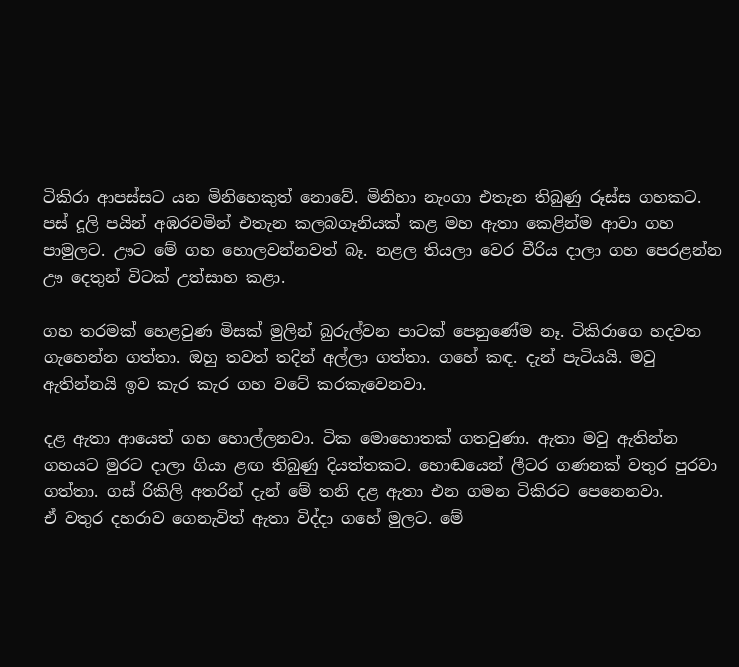ටිකිරා ආපස්සට යන මිනිහෙකුත් නොවේ. මිනිහා නැංගා එතැන තිබුණු රූස්ස ගහකට.
පස් දූලි පයින් අඹරවමින් එතැන කලබගෑනියක් කළ මහ ඇතා කෙළින්ම ආවා ගහ පාමුලට. ඌට මේ ගහ හොලවන්නවත් බෑ. නළල තියලා වෙර වීරිය දාලා ගහ පෙරළන්න ඌ දෙතුන් විටක් උත්සාහ කළා.

ගහ තරමක් හෙළවුණ මිසක් මුලින් බුරුල්වන පාටක් පෙනුණේම නෑ. ටිකිරාගෙ හදවත ගැහෙන්න ගත්තා. ඔහු තවත් තදින් අල්ලා ගත්තා. ගහේ කඳ. දැන් පැටියයි. මවු ඇතින්නයි ඉව කැර කැර ගහ වටේ කරකැවෙනවා.

දළ ඇතා ආයෙත් ගහ හොල්ලනවා. ටික මොහොතක් ගතවුණා. ඇතා මවු ඇතින්න ගහයට මුරට දාලා ගියා ළඟ තිබුණු දියත්තකට. හොඬයෙන් ලීටර ගණනක් වතුර පුරවා ගත්තා. ගස් රිකිලි අතරින් දැන් මේ තනි දළ ඇතා එන ගමන ටිකිරට පෙනෙනවා.
ඒ වතුර දහරාව ගෙනැවිත් ඇතා විද්දා ගහේ මුලට. මේ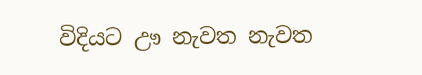විදියට ඌ නැවත නැවත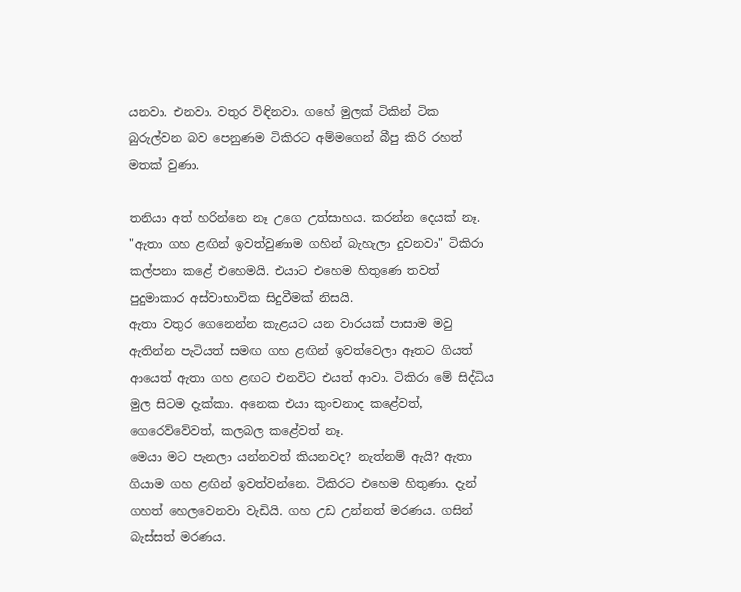යනවා. එනවා. වතුර විඳිනවා. ගහේ මුලක් ටිකින් ටික බුරුල්වන බව පෙනුණම ටිකිරට අම්මගෙන් බීපු කිරි රහත් මතක් වුණා.

තනියා අත් හරින්නෙ නෑ උගෙ උත්සාහය. කරන්න දෙයක් නෑ. "ඇතා ගහ ළඟින් ඉවත්වුණාම ගහින් බැහැලා දුවනවා" ටිකිරා කල්පනා කළේ එහෙමයි. එයාට එහෙම හිතුණෙ තවත් පුදුමාකාර අස්වාභාවික සිදුවීමක් නිසයි.
ඇතා වතුර ගෙනෙන්න කැළයට යන වාරයක් පාසාම මවු ඇතින්න පැටියත් සමඟ ගහ ළඟින් ඉවත්වෙලා ඈතට ගියත් ආයෙත් ඇතා ගහ ළඟට එනවිට එයත් ආවා. ටිකිරා මේ සිද්ධිය මුල සිටම දැක්කා. අනෙක එයා කුංචනාද කළේවත්, ගෙරෙව්වේවත්, කලබල කළේවත් නෑ.
මෙයා මට පැනලා යන්නවත් කියනවද? නැත්නම් ඇයි? ඇතා ගියාම ගහ ළඟින් ඉවත්වන්නෙ. ටිකිරට එහෙම හිතුණා. දැන් ගහත් හෙලවෙනවා වැඩියි. ගහ උඩ උන්නත් මරණය. ගසින් බැස්සත් මරණය.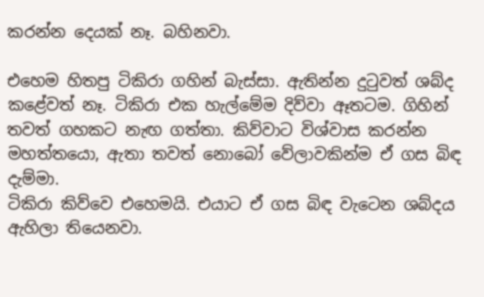කරන්න දෙයක් නෑ. බහිනවා.

එහෙම හිතපු ටිකිරා ගහින් බැස්සා. ඇතින්න දුටුවත් ශබ්ද කළේවත් නෑ. ටිකිරා එක හැල්මේම දිව්වා ඈතටම. ගිහින් තවත් ගහකට නැඟ ගත්තා. කිව්වාට විශ්වාස කරන්න මහත්තයො, ඇතා තවත් නොබෝ වේලාවකින්ම ඒ ගස බිඳ දැම්මා.
ටිකිරා කිව්වෙ එහෙමයි. එයාට ඒ ගස බිඳ වැටෙන ශබ්දය ඇහිලා තියෙනවා.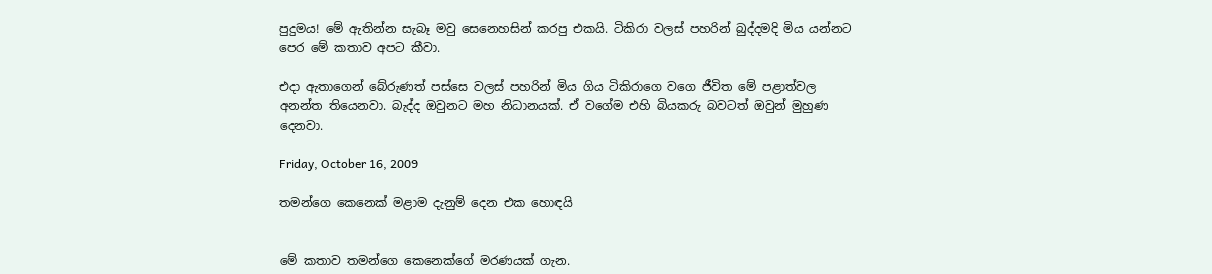පුදුමය! මේ ඇතින්න සැබෑ මවු සෙනෙහසින් කරපු එකයි. ටිකිරා වලස් පහරින් බුද්දමදි මිය යන්නට පෙර මේ කතාව අපට කීවා.

එදා ඇතාගෙන් බේරුණත් පස්සෙ වලස් පහරින් මිය ගිය ටිකිරාගෙ වගෙ ජීවිත මේ පළාත්වල අනන්ත තියෙනවා. බැද්ද ඔවුනට මහ නිධානයක්. ඒ වගේම එහි බියකරු බවටත් ඔවුන් මුහුණ දෙනවා.

Friday, October 16, 2009

තමන්ගෙ කෙනෙක් මළාම දැනුම් දෙන එක හොඳයි


මේ කතාව තමන්ගෙ කෙනෙක්ගේ මරණයක් ගැන.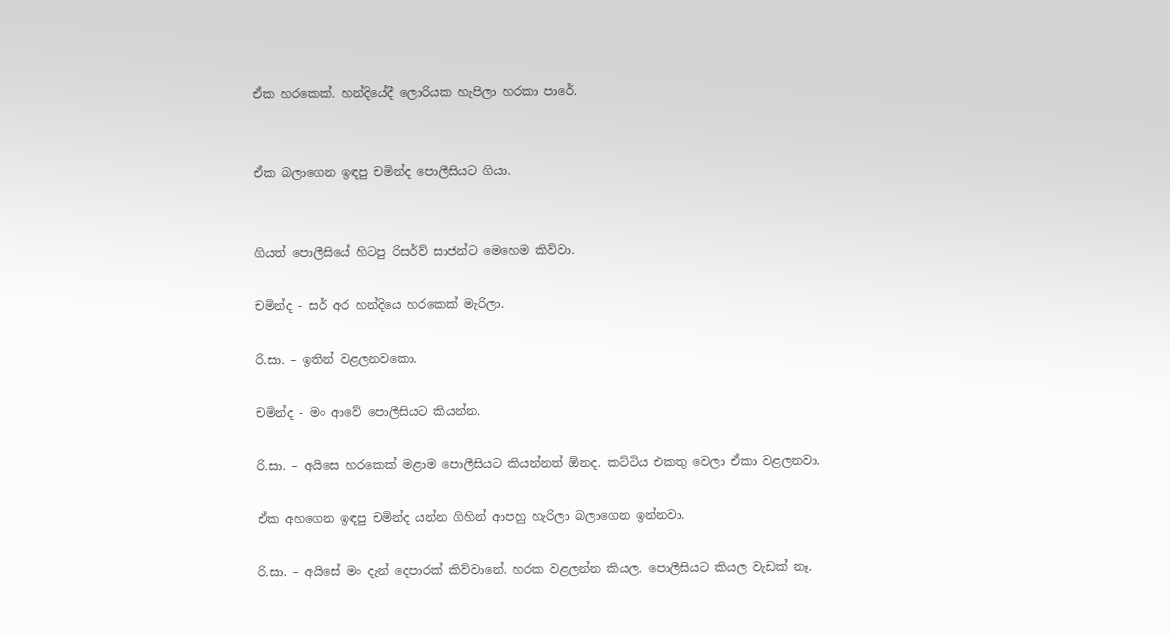ඒක හරකෙක්. හන්දියේදී ලොරියක හැපිලා හරකා පාරේ.


ඒක බලාගෙන ඉඳපු චමින්ද පොලීසියට ගියා.


ගියත් පොලීසියේ හිටපු රිසර්ව් සාජන්ට මෙහෙම කිව්වා.

චමින්ද - සර් අර හන්දියෙ හරකෙක් මැරිලා.

රි.සා. – ඉතින් වළලනවකො.

චමින්ද - මං ආවේ පොලීසියට කියන්න.

රි.සා. – අයිසෙ හරකෙක් මළාම පොලීසියට කියන්නත් ඕනද. කට්ටිය එකතු වෙලා ඒකා වළලනවා.

ඒක අහගෙන ඉඳපු චමින්ද යන්න ගිහින් ආපහු හැරිලා බලාගෙන ඉන්නවා.

රි.සා. – අයිසේ මං දැන් දෙපාරක් කිව්වානේ. හරක වළලන්න කියල. පොලීසියට කියල වැඩක් නෑ.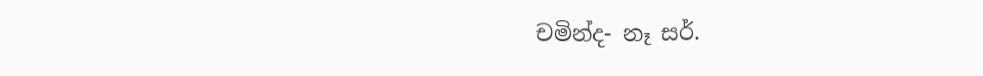චමින්ද- නෑ සර්.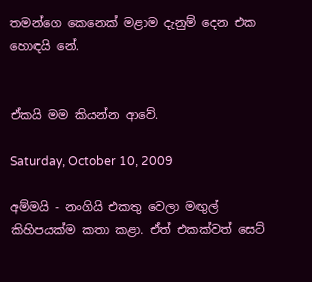තමන්ගෙ කෙනෙක් මළාම දැනුම් දෙන එක හොඳයි නේ.


ඒකයි මම කියන්න ආවේ.

Saturday, October 10, 2009

අම්මයි - නංගියි එකතු වෙලා මඟුල් කිහිපයක්ම කතා කළා. ඒත් එකක්වත් සෙට්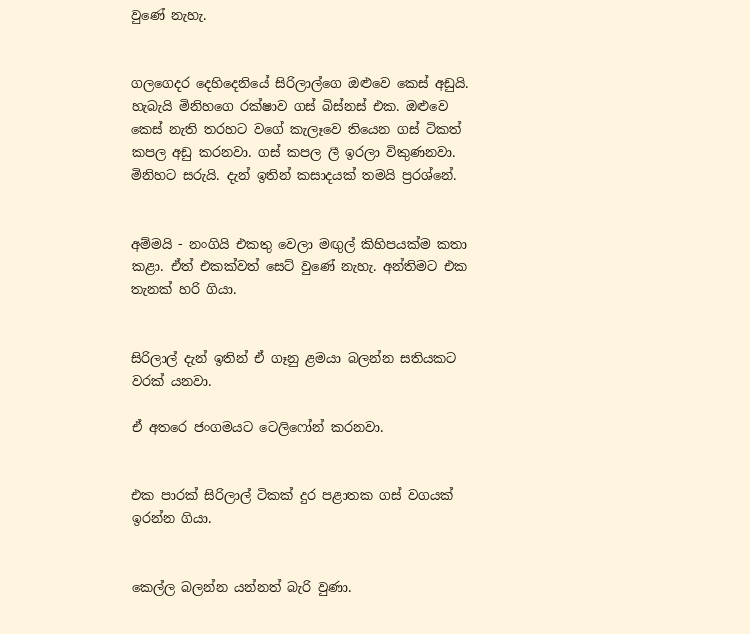වුණේ නැහැ.


ගලගෙදර දෙහිදෙනි‍යේ සිරිලාල්ගෙ ඔළුවෙ කෙස් අඩුයි. හැබැයි මිනිහගෙ රක්ෂාව ගස් බිස්නස් එක. ඔළුවෙ කෙස් නැති තරහට වගේ කැලෑවෙ තියෙන ගස් ටිකත් කපල අඩු කරනවා. ගස් කපල ලී ඉරලා විකුණනවා. මිනිහට සරුයි. දැන් ඉතින් කසාදයක්‍ තමයි ප්‍රරශ්නේ.


අම්මයි - නංගියි එකතු වෙලා මඟුල් කිහිපයක්ම කතා කළා. ඒත් එකක්වත් සෙට් වුණේ නැහැ. අන්තිමට එක තැනක් හරි ගියා.


සිරිලාල් දැන් ඉතින් ඒ ගෑනු ළමයා බලන්න සතියකට වරක් යනවා.

ඒ අතරෙ ජංගමයට ටෙලිෆෝන් කරනවා.


එක පාරක් සිරිලාල් ටිකක් දුර පළාතක ගස් වගයක් ඉරන්න ගියා.


කෙල්ල බලන්න යන්නත් බැරි වුණා.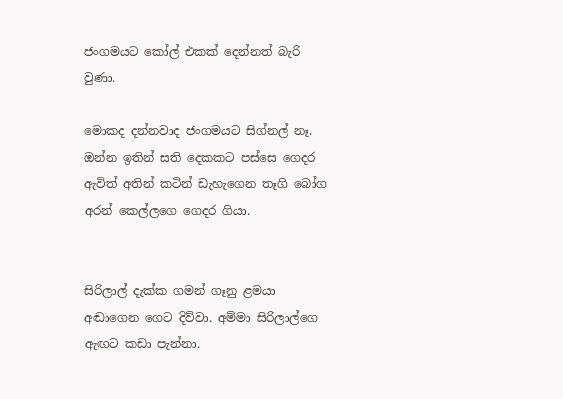ජංගමයට කෝල් එකක් දෙන්නත් බැරි වුණා.

මොකද දන්නවාද ජංගමයට සිග්නල් නෑ. ඔන්න ඉතින් සති දෙකකට පස්සෙ ගෙදර ඇවිත් අතින් කටින් ඩැහැගෙන තෑගි බෝග අරන් කෙල්ලගෙ ගෙදර ගියා.


සිරිලාල් දැක්ක ගමන් ගෑනු ළමයා අඬාගෙන ගෙට දිව්වා. අම්මා සිරිලාල්ගෙ ඇඟට කඩා පැන්නා.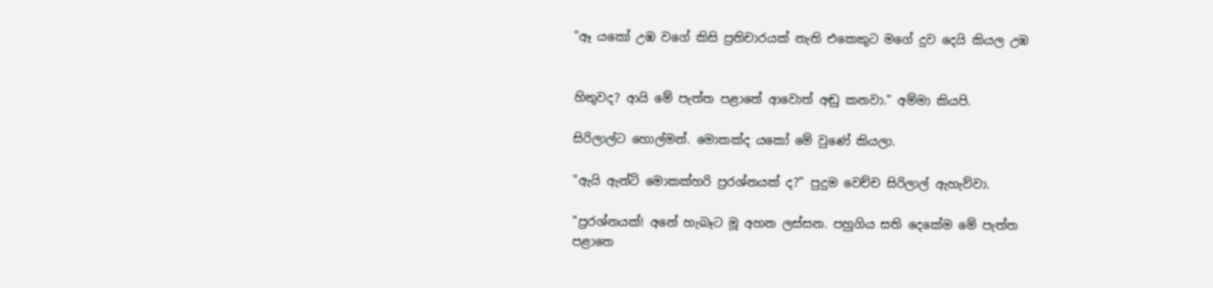"ඈ යකෝ උඹ වගේ කිසි ප්‍රතිචාරයක් නැති එකෙකුට මගේ දුව දෙයි කියල උඹ


හිතුවද? ආයි මේ පැත්ත පළාතේ ආවොත් අඬු කනවා." අම්මා කියපි.

සිරිලාල්ට හොල්මන්. මොකක්ද යකෝ මේ වුණේ කියලා.

"ඇයි ඇන්ටි මොකක්‍හරි ප්‍රරශ්නයක් ද?" පුදුම වෙච්ච සිරිලාල් ඇහැව්වා.

"ප්‍රරශ්නයක්! අනේ හැබෑට මූ අහන ලස්සන. පහුගිය සති දෙකේම මේ පැත්ත පළාතෙ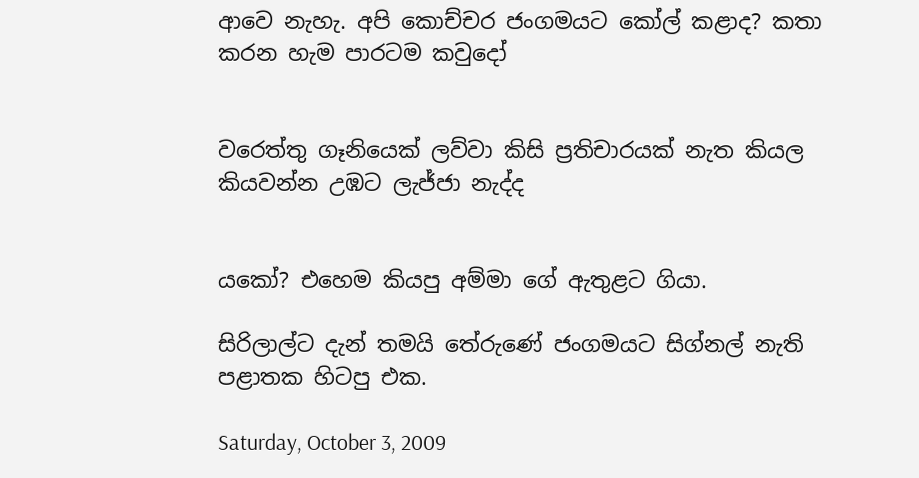ආවෙ නැහැ. අපි කොච්චර ජංගමයට කෝල් කළාද? කතා කරන හැම පාරටම කවුදෝ


වරෙත්තු ගෑනියෙක් ලව්වා කිසි ප්‍රතිචාරයක් නැත කියල කියවන්න උඹට ලැජ්ජා නැද්ද


යකෝ? එහෙම කියපු අම්මා ගේ ඇතුළට ගියා.

සිරිලාල්ට දැන් තමයි තේරුණේ ජංගමයට සිග්නල් නැති පළාතක හිටපු එක.

Saturday, October 3, 2009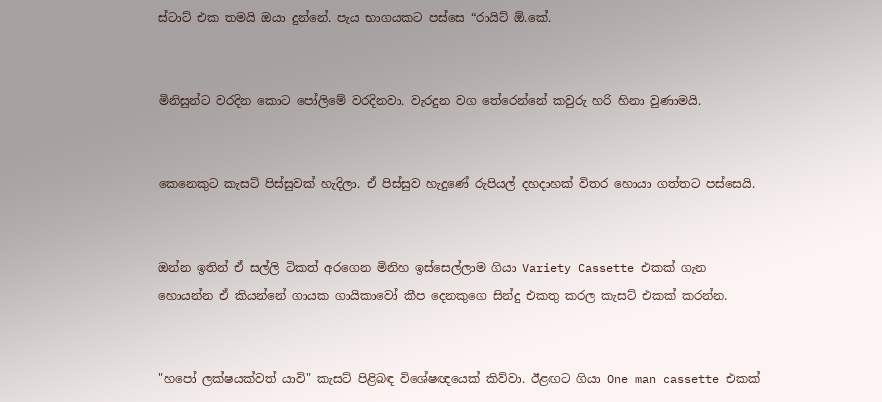ස්ටාට් එක තමයි ඔයා දුන්නේ. පැය භාගයකට පස්සෙ “රායිට් ඕ.කේ.


මිනිසුන්ට වරදින කොට පෝලිමේ වරදිනවා. වැරදුන වග තේරෙන්නේ කවුරු හරි හිනා වුණාමයි.


කෙනෙකුට කැසට් පිස්සුවක් හැදිලා. ඒ පිස්සුව හැදුණේ රුපියල් දහදාහක් විතර හොයා ගත්තට පස්සෙයි.


ඔන්න ඉතින් ඒ සල්ලි ටිකත් අරගෙන මිනිහ ඉස්සෙල්ලාම ගියා Variety Cassette එකක් ගැන හොයන්න ඒ කියන්නේ ගායක ගායිකාවෝ කීප දෙනකුගෙ සින්දු එකතු කරල කැසට් එකක් කරන්න.


"හපෝ ලක්ෂයක්වත් යාවි" කැසට් පිළිබඳ විශේෂඥයෙක් කිව්වා. ඊළඟට ගියා One man cassette එකක්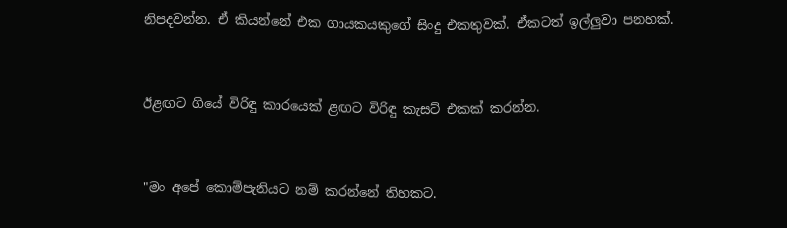නිපදවන්න. ඒ කියන්නේ එක ගායකයකුගේ සිංදු එකතුවක්. ඒකටත් ඉල්ලුවා පනහක්.


ඊළඟට ගියේ විරිඳු කාරයෙක් ළඟට විරිඳු කැසට් එකක් කරන්න.


"මං අපේ කොම්පැනියට නම් කරන්නේ තිහකට.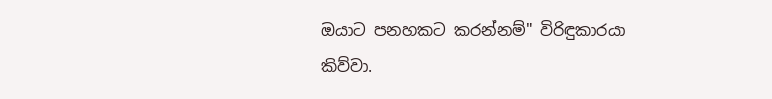ඔයාට පනහකට කරන්නම්" විරිඳුකාරයා කිව්වා.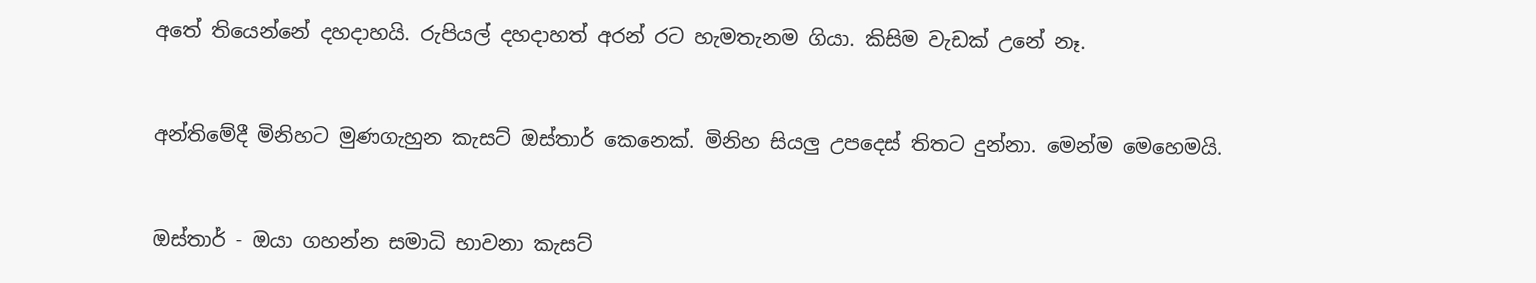අතේ තියෙන්නේ දහදාහයි. රුපියල් දහදාහත් අරන් රට හැමතැනම ගියා. කිසිම වැඩක් උනේ නෑ.


අන්තිමේදී මිනිහට මුණගැහුන කැසට් ඔස්තාර් කෙනෙක්. මිනිහ සියලු උපදෙස් තිතට දුන්නා. මෙන්ම මෙහෙමයි.


ඔස්තාර් - ඔයා ගහන්න සමාධි භාවනා කැසට්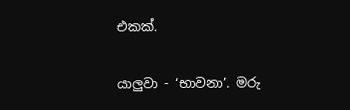එකක්.


යාලුවා - ‘භාවනා’. මරු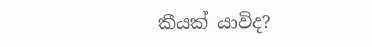කීයක් යාවිද?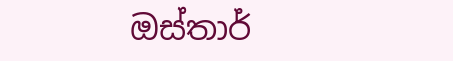ඔස්තාර්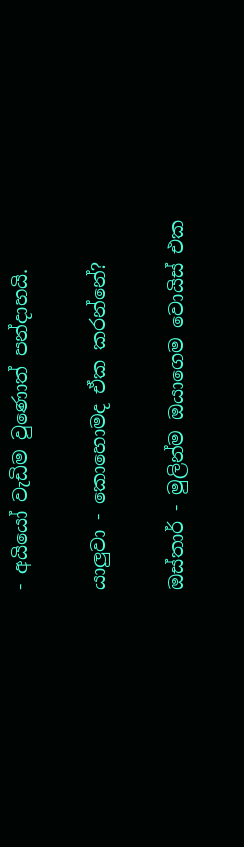- අයියෝ වැඩිම වුණොත් පන්දාහයි.


යාලුවා - කොහොමද ඒක කරන්නේ?


ඔස්තාර් - මුලින්ම ඔයාගෙම වොයිස් එක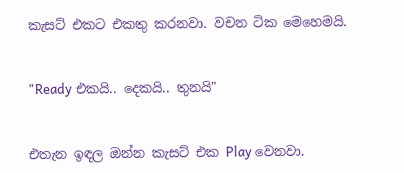කැසට් එකට එකතු කරනවා. වචන ටික මෙහෙමයි.


"Ready එකයි.. දෙකයි.. තුනයි"


එතැන ඉඳල ඔන්න කැසට් එක Play වෙනවා.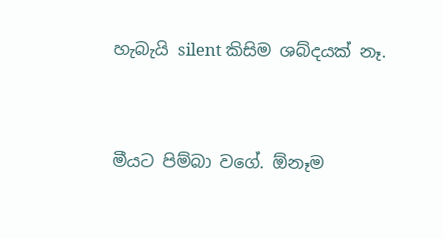හැබැයි silent කිසිම ශබ්දයක් නෑ.


මීයට පිම්බා වගේ. ඕනෑම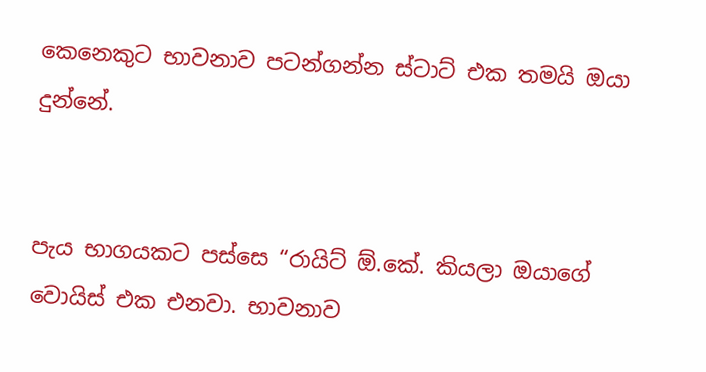කෙනෙකුට භාවනාව පටන්ගන්න ස්ටාට් එක තමයි ඔයා දුන්නේ.


පැය භාගයකට පස්සෙ “රායිට් ඕ.කේ. කියලා ඔයාගේ වොයිස් එක එනවා. භාවනාව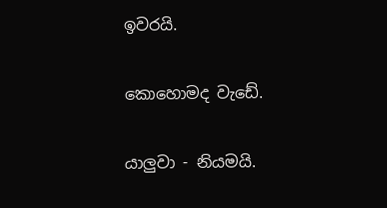ඉවරයි.


කොහොමද වැඩේ.


යාලුවා - නියමයි.